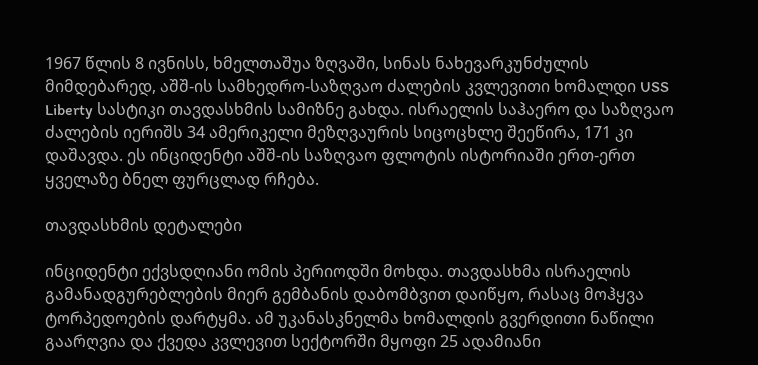1967 წლის 8 ივნისს, ხმელთაშუა ზღვაში, სინას ნახევარკუნძულის მიმდებარედ, აშშ-ის სამხედრო-საზღვაო ძალების კვლევითი ხომალდი USS Liberty სასტიკი თავდასხმის სამიზნე გახდა. ისრაელის საჰაერო და საზღვაო ძალების იერიშს 34 ამერიკელი მეზღვაურის სიცოცხლე შეეწირა, 171 კი დაშავდა. ეს ინციდენტი აშშ-ის საზღვაო ფლოტის ისტორიაში ერთ-ერთ ყველაზე ბნელ ფურცლად რჩება.

თავდასხმის დეტალები

ინციდენტი ექვსდღიანი ომის პერიოდში მოხდა. თავდასხმა ისრაელის გამანადგურებლების მიერ გემბანის დაბომბვით დაიწყო, რასაც მოჰყვა ტორპედოების დარტყმა. ამ უკანასკნელმა ხომალდის გვერდითი ნაწილი გაარღვია და ქვედა კვლევით სექტორში მყოფი 25 ადამიანი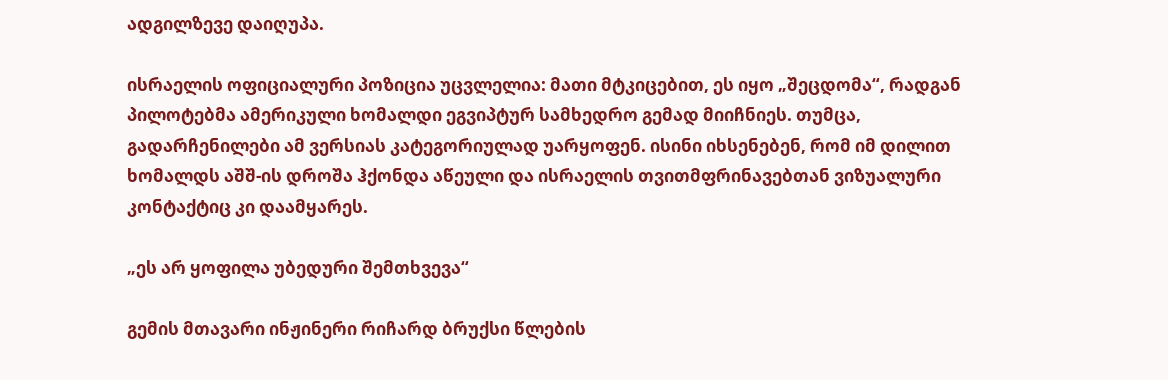ადგილზევე დაიღუპა.

ისრაელის ოფიციალური პოზიცია უცვლელია: მათი მტკიცებით, ეს იყო „შეცდომა“, რადგან პილოტებმა ამერიკული ხომალდი ეგვიპტურ სამხედრო გემად მიიჩნიეს. თუმცა, გადარჩენილები ამ ვერსიას კატეგორიულად უარყოფენ. ისინი იხსენებენ, რომ იმ დილით ხომალდს აშშ-ის დროშა ჰქონდა აწეული და ისრაელის თვითმფრინავებთან ვიზუალური კონტაქტიც კი დაამყარეს.

„ეს არ ყოფილა უბედური შემთხვევა“

გემის მთავარი ინჟინერი რიჩარდ ბრუქსი წლების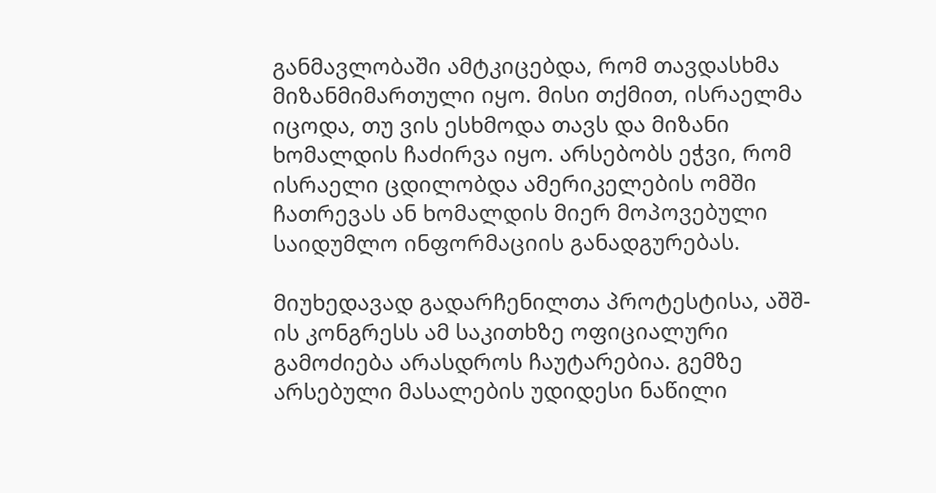განმავლობაში ამტკიცებდა, რომ თავდასხმა მიზანმიმართული იყო. მისი თქმით, ისრაელმა იცოდა, თუ ვის ესხმოდა თავს და მიზანი ხომალდის ჩაძირვა იყო. არსებობს ეჭვი, რომ ისრაელი ცდილობდა ამერიკელების ომში ჩათრევას ან ხომალდის მიერ მოპოვებული საიდუმლო ინფორმაციის განადგურებას.

მიუხედავად გადარჩენილთა პროტესტისა, აშშ-ის კონგრესს ამ საკითხზე ოფიციალური გამოძიება არასდროს ჩაუტარებია. გემზე არსებული მასალების უდიდესი ნაწილი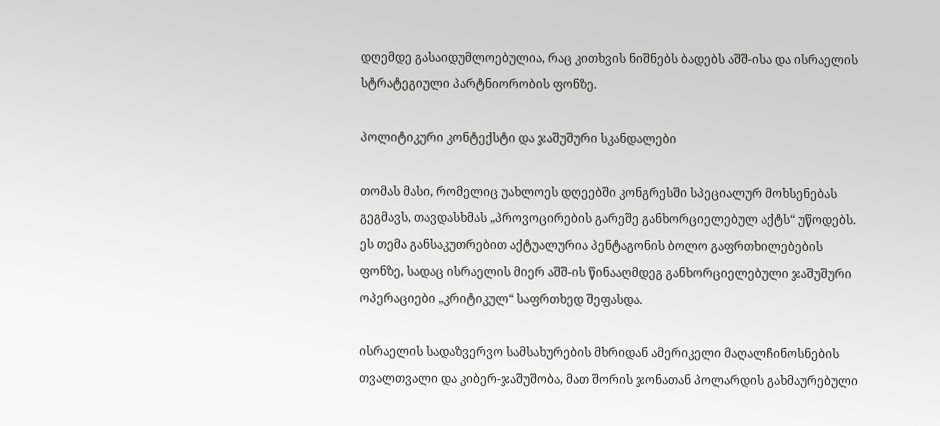დღემდე გასაიდუმლოებულია, რაც კითხვის ნიშნებს ბადებს აშშ-ისა და ისრაელის სტრატეგიული პარტნიორობის ფონზე.

პოლიტიკური კონტექსტი და ჯაშუშური სკანდალები

თომას მასი, რომელიც უახლოეს დღეებში კონგრესში სპეციალურ მოხსენებას გეგმავს, თავდასხმას „პროვოცირების გარეშე განხორციელებულ აქტს“ უწოდებს. ეს თემა განსაკუთრებით აქტუალურია პენტაგონის ბოლო გაფრთხილებების ფონზე, სადაც ისრაელის მიერ აშშ-ის წინააღმდეგ განხორციელებული ჯაშუშური ოპერაციები „კრიტიკულ“ საფრთხედ შეფასდა.

ისრაელის სადაზვერვო სამსახურების მხრიდან ამერიკელი მაღალჩინოსნების თვალთვალი და კიბერ-ჯაშუშობა, მათ შორის ჯონათან პოლარდის გახმაურებული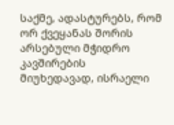საქმე, ადასტურებს, რომ ორ ქვეყანას შორის არსებული მჭიდრო კავშირების მიუხედავად, ისრაელი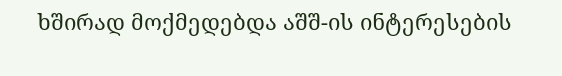ხშირად მოქმედებდა აშშ-ის ინტერესების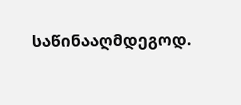საწინააღმდეგოდ.